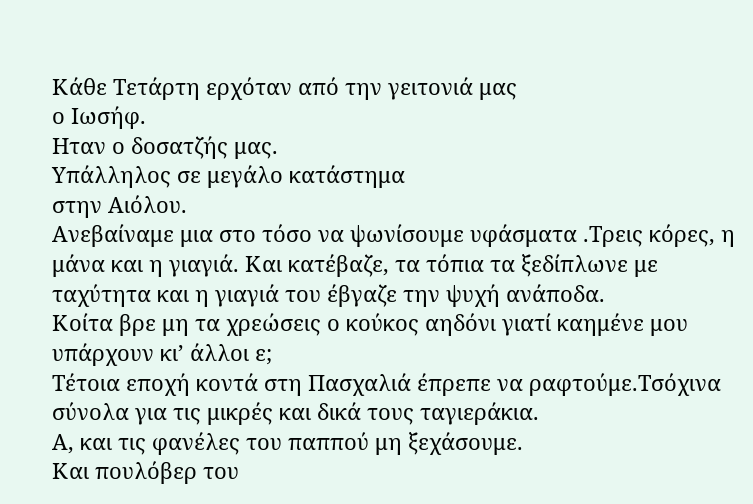Κάθε Τετάρτη ερχόταν από την γειτονιά μας
ο Ιωσήφ.
Ηταν ο δοσατζής μας.
Υπάλληλος σε μεγάλο κατάστημα
στην Αιόλου.
Ανεβαίναμε μια στο τόσο να ψωνίσουμε υφάσματα .Τρεις κόρες, η μάνα και η γιαγιά. Και κατέβαζε, τα τόπια τα ξεδίπλωνε με ταχύτητα και η γιαγιά του έβγαζε την ψυχή ανάποδα.
Κοίτα βρε μη τα χρεώσεις ο κούκος αηδόνι γιατί καημένε μου υπάρχουν κι’ άλλοι ε;
Τέτοια εποχή κοντά στη Πασχαλιά έπρεπε να ραφτούμε.Τσόχινα σύνολα για τις μικρές και δικά τους ταγιεράκια.
Α, και τις φανέλες του παππού μη ξεχάσουμε.
Και πουλόβερ του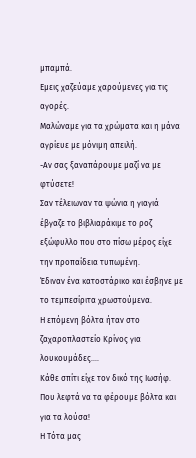μπαμπά.
Εμεις χαζεύαμε χαρούμενες για τις αγορές.
Μαλώναμε για τα χρώματα και η μάνα αγρίευε με μόνιμη απειλή.
-Αν σας ξαναπάρουμε μαζί να με φτύσετε!
Σαν τέλειωναν τα ψώνια η γιαγιά έβγαζε το βιβλιαράκιμε το ροζ εξώφυλλο που στο πίσω μέρος είχε την προπαίδεια τυπωμένη.
Έδιναν ένα κατοστάρικο και έσβηνε με το τεμπεσίριτα χρωστούμενα.
Η επόμενη βόλτα ήταν στο ζαχαροπλαστείο Κρίνος για λουκουμάδες....
Κάθε σπίτι είχε τον δικό της Ιωσήφ.
Που λεφτά να τα φέρουμε βόλτα και για τα λούσα!
Η Τότα μας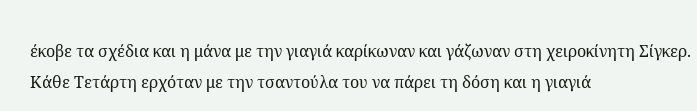έκοβε τα σχέδια και η μάνα με την γιαγιά καρίκωναν και γάζωναν στη χειροκίνητη Σίγκερ.
Κάθε Τετάρτη ερχόταν με την τσαντούλα του να πάρει τη δόση και η γιαγιά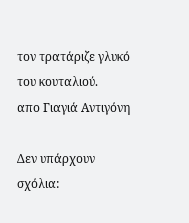τον τρατάριζε γλυκό του κουταλιού.
απο Γιαγιά Αντιγόνη

Δεν υπάρχουν σχόλια: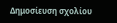Δημοσίευση σχολίου